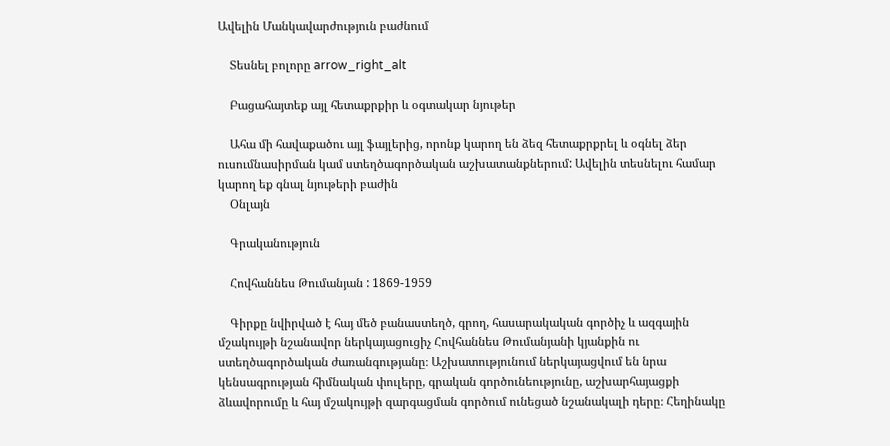Ավելին Մանկավարժություն բաժնում

    Տեսնել բոլորը arrow_right_alt

    Բացահայտեք այլ հետաքրքիր և օգտակար նյութեր

    Ահա մի հավաքածու այլ ֆայլերից, որոնք կարող են ձեզ հետաքրքրել և օգնել ձեր ուսումնասիրման կամ ստեղծագործական աշխատանքներում: Ավելին տեսնելու համար կարող եք գնալ նյութերի բաժին
    Օնլայն

    Գրականություն

    Հովհաննես Թումանյան : 1869-1959

    Գիրքը նվիրված է հայ մեծ բանաստեղծ, գրող, հասարակական գործիչ և ազգային մշակույթի նշանավոր ներկայացուցիչ Հովհաննես Թումանյանի կյանքին ու ստեղծագործական ժառանգությանը։ Աշխատությունում ներկայացվում են նրա կենսագրության հիմնական փուլերը, գրական գործունեությունը, աշխարհայացքի ձևավորումը և հայ մշակույթի զարգացման գործում ունեցած նշանակալի դերը։ Հեղինակը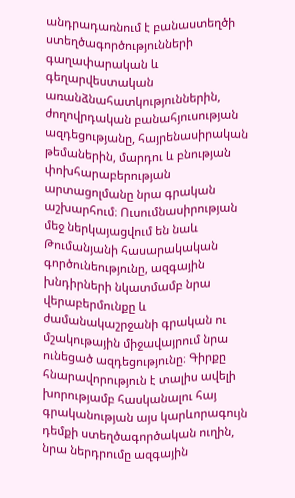անդրադառնում է բանաստեղծի ստեղծագործությունների գաղափարական և գեղարվեստական առանձնահատկություններին, ժողովրդական բանահյուսության ազդեցությանը, հայրենասիրական թեմաներին, մարդու և բնության փոխհարաբերության արտացոլմանը նրա գրական աշխարհում։ Ուսումնասիրության մեջ ներկայացվում են նաև Թումանյանի հասարակական գործունեությունը, ազգային խնդիրների նկատմամբ նրա վերաբերմունքը և ժամանակաշրջանի գրական ու մշակութային միջավայրում նրա ունեցած ազդեցությունը։ Գիրքը հնարավորություն է տալիս ավելի խորությամբ հասկանալու հայ գրականության այս կարևորագույն դեմքի ստեղծագործական ուղին, նրա ներդրումը ազգային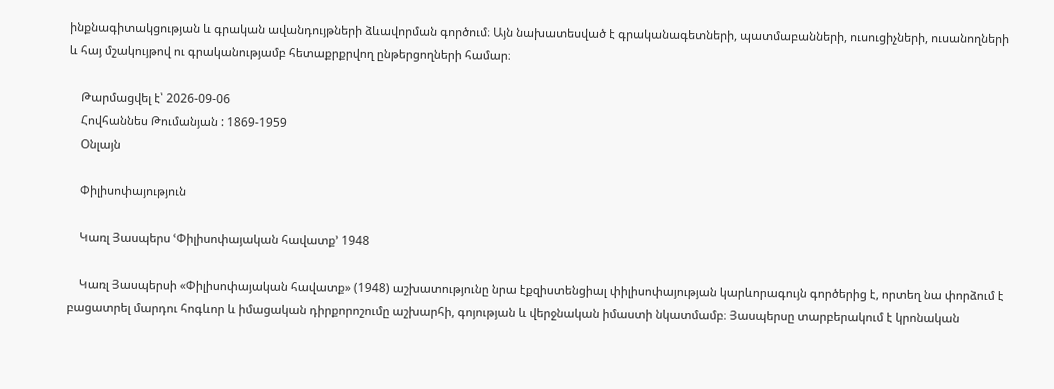ինքնագիտակցության և գրական ավանդույթների ձևավորման գործում։ Այն նախատեսված է գրականագետների, պատմաբանների, ուսուցիչների, ուսանողների և հայ մշակույթով ու գրականությամբ հետաքրքրվող ընթերցողների համար։

    Թարմացվել է՝ 2026-09-06
    Հովհաննես Թումանյան : 1869-1959
    Օնլայն

    Փիլիսոփայություն

    Կառլ Յասպերս ՙՓիլիսոփայական հավատք՚ 1948

    Կառլ Յասպերսի «Փիլիսոփայական հավատք» (1948) աշխատությունը նրա էքզիստենցիալ փիլիսոփայության կարևորագույն գործերից է, որտեղ նա փորձում է բացատրել մարդու հոգևոր և իմացական դիրքորոշումը աշխարհի, գոյության և վերջնական իմաստի նկատմամբ։ Յասպերսը տարբերակում է կրոնական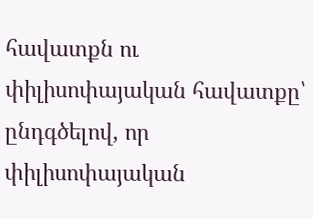հավատքն ու փիլիսոփայական հավատքը՝ ընդգծելով, որ փիլիսոփայական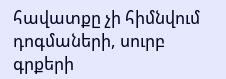հավատքը չի հիմնվում դոգմաների, սուրբ գրքերի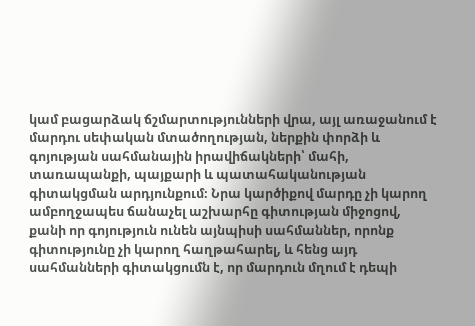կամ բացարձակ ճշմարտությունների վրա, այլ առաջանում է մարդու սեփական մտածողության, ներքին փորձի և գոյության սահմանային իրավիճակների՝ մահի, տառապանքի, պայքարի և պատահականության գիտակցման արդյունքում։ Նրա կարծիքով մարդը չի կարող ամբողջապես ճանաչել աշխարհը գիտության միջոցով, քանի որ գոյություն ունեն այնպիսի սահմաններ, որոնք գիտությունը չի կարող հաղթահարել, և հենց այդ սահմանների գիտակցումն է, որ մարդուն մղում է դեպի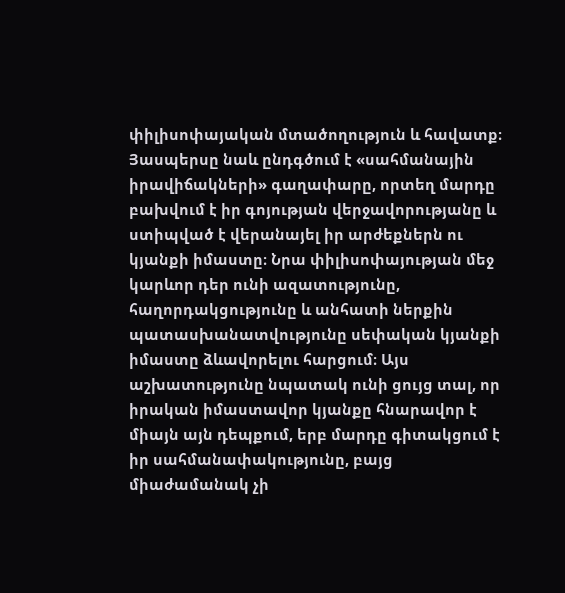փիլիսոփայական մտածողություն և հավատք։ Յասպերսը նաև ընդգծում է «սահմանային իրավիճակների» գաղափարը, որտեղ մարդը բախվում է իր գոյության վերջավորությանը և ստիպված է վերանայել իր արժեքներն ու կյանքի իմաստը։ Նրա փիլիսոփայության մեջ կարևոր դեր ունի ազատությունը, հաղորդակցությունը և անհատի ներքին պատասխանատվությունը սեփական կյանքի իմաստը ձևավորելու հարցում։ Այս աշխատությունը նպատակ ունի ցույց տալ, որ իրական իմաստավոր կյանքը հնարավոր է միայն այն դեպքում, երբ մարդը գիտակցում է իր սահմանափակությունը, բայց միաժամանակ չի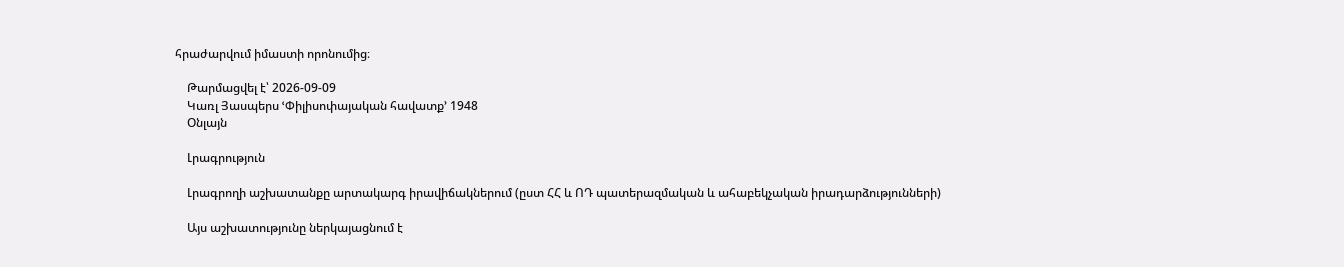հրաժարվում իմաստի որոնումից։

    Թարմացվել է՝ 2026-09-09
    Կառլ Յասպերս ՙՓիլիսոփայական հավատք՚ 1948
    Օնլայն

    Լրագրություն

    Լրագրողի աշխատանքը արտակարգ իրավիճակներում (ըստ ՀՀ և ՈԴ պատերազմական և ահաբեկչական իրադարձությունների)

    Այս աշխատությունը ներկայացնում է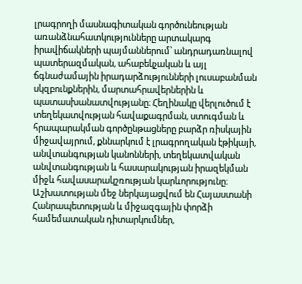լրագրողի մասնագիտական գործունեության առանձնահատկությունները արտակարգ իրավիճակների պայմաններում՝ անդրադառնալով պատերազմական, ահաբեկչական և այլ ճգնաժամային իրադարձությունների լուսաբանման սկզբունքներին, մարտահրավերներին և պատասխանատվությանը։ Հեղինակը վերլուծում է տեղեկատվության հավաքագրման, ստուգման և հրապարակման գործընթացները բարձր ռիսկային միջավայրում, քննարկում է լրագրողական էթիկայի, անվտանգության կանոնների, տեղեկատվական անվտանգության և հասարակության իրազեկման միջև հավասարակշռության կարևորությունը։ Աշխատության մեջ ներկայացվում են Հայաստանի Հանրապետության և միջազգային փորձի համեմատական դիտարկումներ,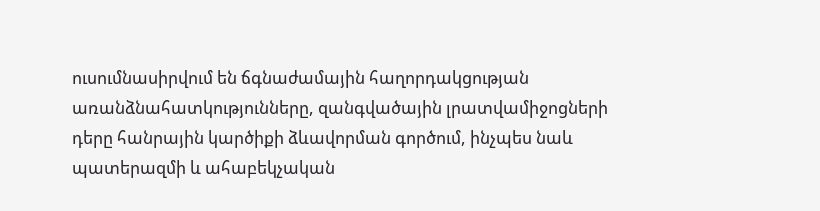ուսումնասիրվում են ճգնաժամային հաղորդակցության առանձնահատկությունները, զանգվածային լրատվամիջոցների դերը հանրային կարծիքի ձևավորման գործում, ինչպես նաև պատերազմի և ահաբեկչական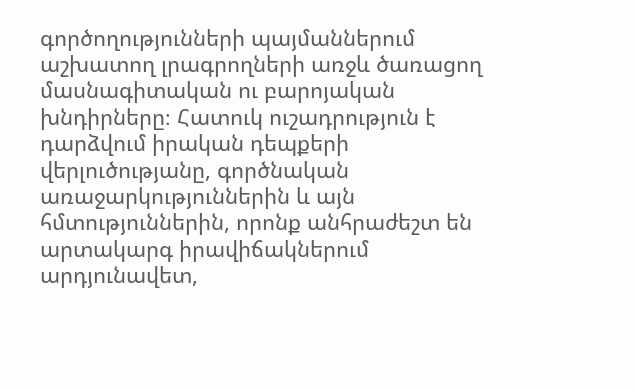գործողությունների պայմաններում աշխատող լրագրողների առջև ծառացող մասնագիտական ու բարոյական խնդիրները։ Հատուկ ուշադրություն է դարձվում իրական դեպքերի վերլուծությանը, գործնական առաջարկություններին և այն հմտություններին, որոնք անհրաժեշտ են արտակարգ իրավիճակներում արդյունավետ,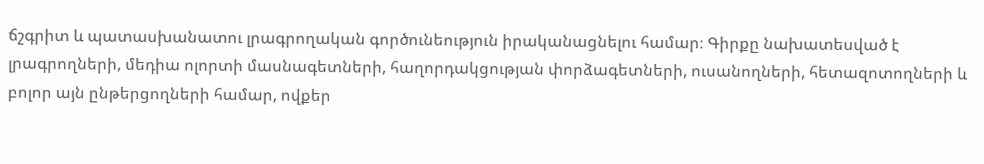ճշգրիտ և պատասխանատու լրագրողական գործունեություն իրականացնելու համար։ Գիրքը նախատեսված է լրագրողների, մեդիա ոլորտի մասնագետների, հաղորդակցության փորձագետների, ուսանողների, հետազոտողների և բոլոր այն ընթերցողների համար, ովքեր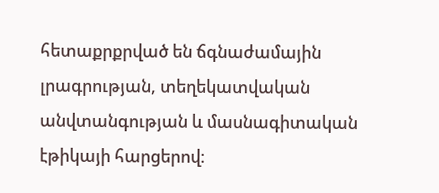հետաքրքրված են ճգնաժամային լրագրության, տեղեկատվական անվտանգության և մասնագիտական էթիկայի հարցերով։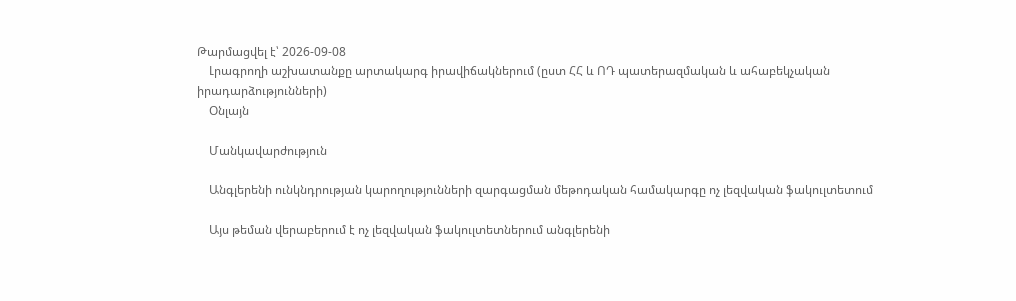Թարմացվել է՝ 2026-09-08
    Լրագրողի աշխատանքը արտակարգ իրավիճակներում (ըստ ՀՀ և ՈԴ պատերազմական և ահաբեկչական իրադարձությունների)
    Օնլայն

    Մանկավարժություն

    Անգլերենի ունկնդրության կարողությունների զարգացման մեթոդական համակարգը ոչ լեզվական ֆակուլտետում

    Այս թեման վերաբերում է ոչ լեզվական ֆակուլտետներում անգլերենի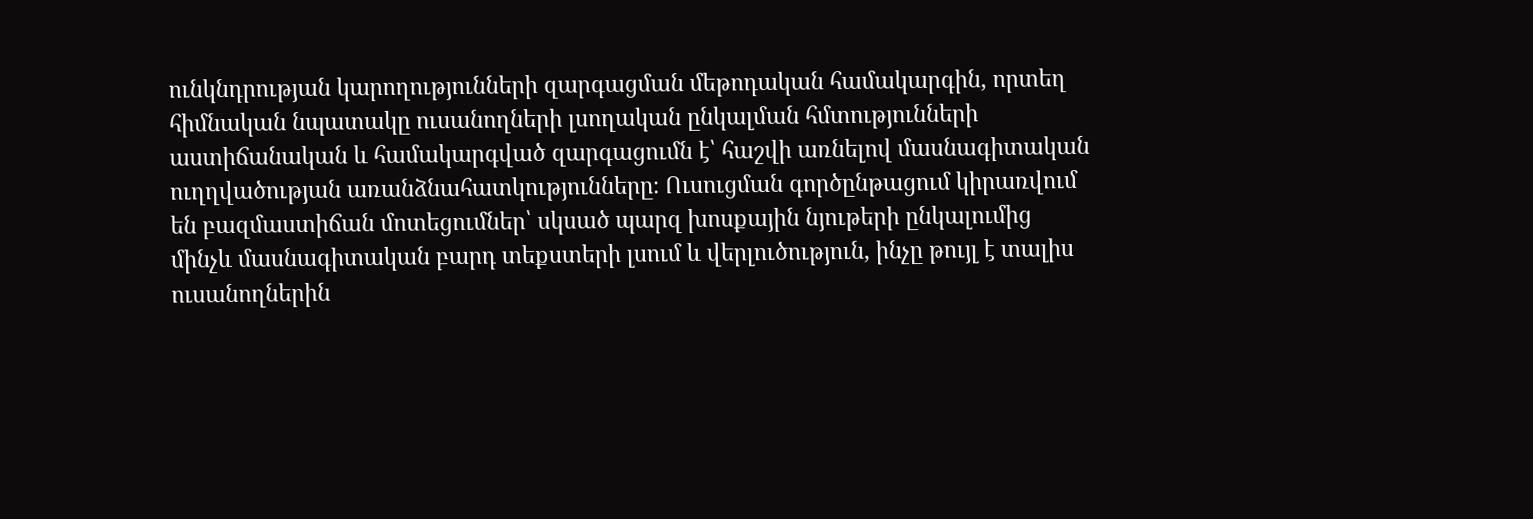ունկնդրության կարողությունների զարգացման մեթոդական համակարգին, որտեղ հիմնական նպատակը ուսանողների լսողական ընկալման հմտությունների աստիճանական և համակարգված զարգացումն է՝ հաշվի առնելով մասնագիտական ուղղվածության առանձնահատկությունները։ Ուսուցման գործընթացում կիրառվում են բազմաստիճան մոտեցումներ՝ սկսած պարզ խոսքային նյութերի ընկալումից մինչև մասնագիտական բարդ տեքստերի լսում և վերլուծություն, ինչը թույլ է տալիս ուսանողներին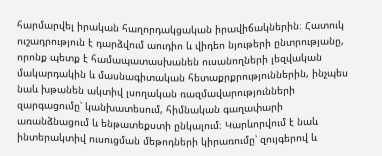հարմարվել իրական հաղորդակցական իրավիճակներին։ Հատուկ ուշադրություն է դարձվում աուդիո և վիդեո նյութերի ընտրությանը, որոնք պետք է համապատասխանեն ուսանողների լեզվական մակարդակին և մասնագիտական հետաքրքրություններին, ինչպես նաև խթանեն ակտիվ լսողական ռազմավարությունների զարգացումը՝ կանխատեսում, հիմնական գաղափարի առանձնացում և ենթատեքստի ընկալում։ Կարևորվում է նաև ինտերակտիվ ուսուցման մեթոդների կիրառումը՝ զույգերով և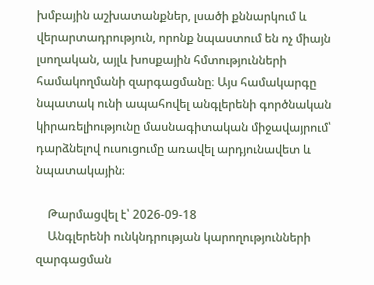խմբային աշխատանքներ, լսածի քննարկում և վերարտադրություն, որոնք նպաստում են ոչ միայն լսողական, այլև խոսքային հմտությունների համակողմանի զարգացմանը։ Այս համակարգը նպատակ ունի ապահովել անգլերենի գործնական կիրառելիությունը մասնագիտական միջավայրում՝ դարձնելով ուսուցումը առավել արդյունավետ և նպատակային։

    Թարմացվել է՝ 2026-09-18
    Անգլերենի ունկնդրության կարողությունների զարգացման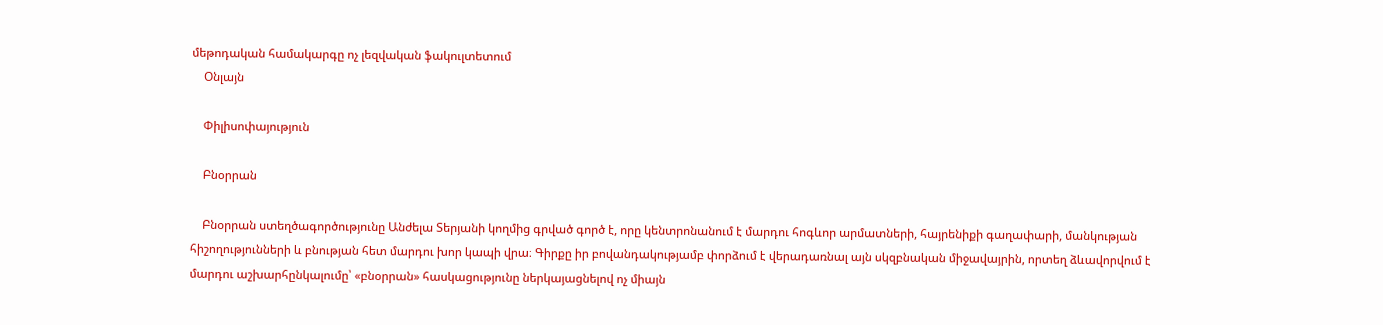մեթոդական համակարգը ոչ լեզվական ֆակուլտետում
    Օնլայն

    Փիլիսոփայություն

    Բնօրրան

    Բնօրրան ստեղծագործությունը Անժելա Տերյանի կողմից գրված գործ է, որը կենտրոնանում է մարդու հոգևոր արմատների, հայրենիքի գաղափարի, մանկության հիշողությունների և բնության հետ մարդու խոր կապի վրա։ Գիրքը իր բովանդակությամբ փորձում է վերադառնալ այն սկզբնական միջավայրին, որտեղ ձևավորվում է մարդու աշխարհընկալումը՝ «բնօրրան» հասկացությունը ներկայացնելով ոչ միայն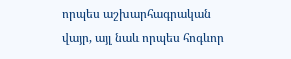որպես աշխարհագրական վայր, այլ նաև որպես հոգևոր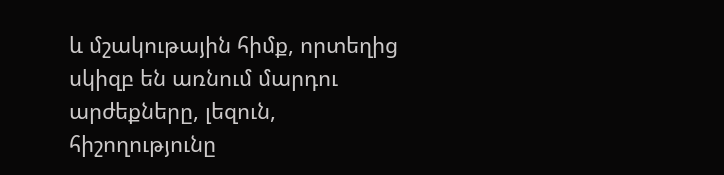և մշակութային հիմք, որտեղից սկիզբ են առնում մարդու արժեքները, լեզուն, հիշողությունը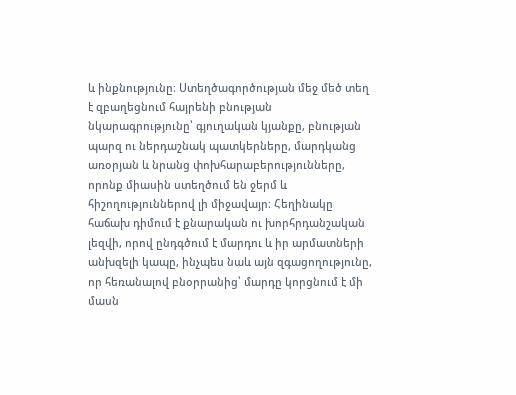և ինքնությունը։ Ստեղծագործության մեջ մեծ տեղ է զբաղեցնում հայրենի բնության նկարագրությունը՝ գյուղական կյանքը, բնության պարզ ու ներդաշնակ պատկերները, մարդկանց առօրյան և նրանց փոխհարաբերությունները, որոնք միասին ստեղծում են ջերմ և հիշողություններով լի միջավայր։ Հեղինակը հաճախ դիմում է քնարական ու խորհրդանշական լեզվի, որով ընդգծում է մարդու և իր արմատների անխզելի կապը, ինչպես նաև այն զգացողությունը, որ հեռանալով բնօրրանից՝ մարդը կորցնում է մի մասն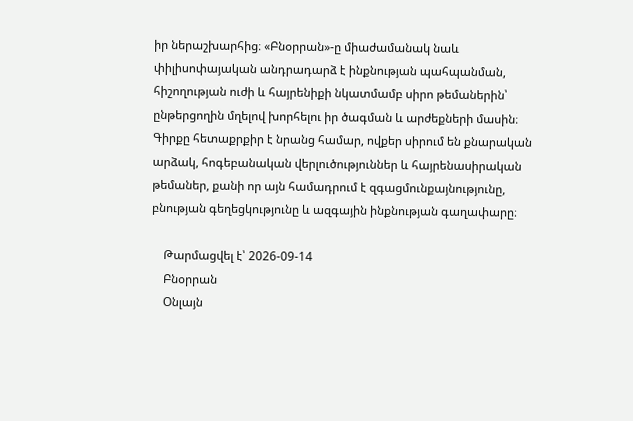իր ներաշխարհից։ «Բնօրրան»-ը միաժամանակ նաև փիլիսոփայական անդրադարձ է ինքնության պահպանման, հիշողության ուժի և հայրենիքի նկատմամբ սիրո թեմաներին՝ ընթերցողին մղելով խորհելու իր ծագման և արժեքների մասին։ Գիրքը հետաքրքիր է նրանց համար, ովքեր սիրում են քնարական արձակ, հոգեբանական վերլուծություններ և հայրենասիրական թեմաներ, քանի որ այն համադրում է զգացմունքայնությունը, բնության գեղեցկությունը և ազգային ինքնության գաղափարը։

    Թարմացվել է՝ 2026-09-14
    Բնօրրան
    Օնլայն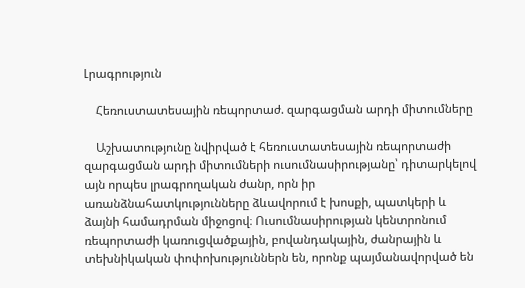Լրագրություն

    Հեռուստատեսային ռեպորտաժ. զարգացման արդի միտումները

    Աշխատությունը նվիրված է հեռուստատեսային ռեպորտաժի զարգացման արդի միտումների ուսումնասիրությանը՝ դիտարկելով այն որպես լրագրողական ժանր, որն իր առանձնահատկությունները ձևավորում է խոսքի, պատկերի և ձայնի համադրման միջոցով։ Ուսումնասիրության կենտրոնում ռեպորտաժի կառուցվածքային, բովանդակային, ժանրային և տեխնիկական փոփոխություններն են, որոնք պայմանավորված են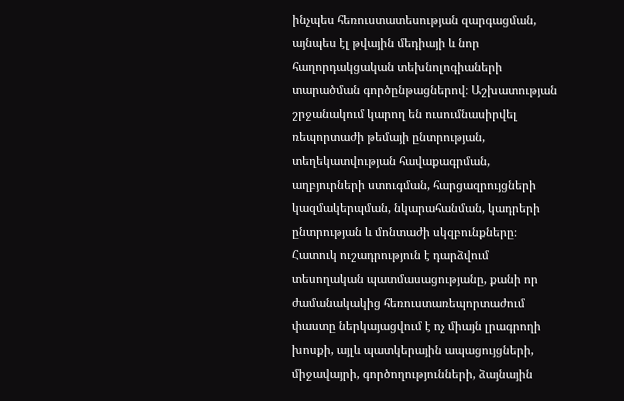ինչպես հեռուստատեսության զարգացման, այնպես էլ թվային մեդիայի և նոր հաղորդակցական տեխնոլոգիաների տարածման գործընթացներով։ Աշխատության շրջանակում կարող են ուսումնասիրվել ռեպորտաժի թեմայի ընտրության, տեղեկատվության հավաքագրման, աղբյուրների ստուգման, հարցազրույցների կազմակերպման, նկարահանման, կադրերի ընտրության և մոնտաժի սկզբունքները։ Հատուկ ուշադրություն է դարձվում տեսողական պատմասացությանը, քանի որ ժամանակակից հեռուստառեպորտաժում փաստը ներկայացվում է ոչ միայն լրագրողի խոսքի, այլև պատկերային ապացույցների, միջավայրի, գործողությունների, ձայնային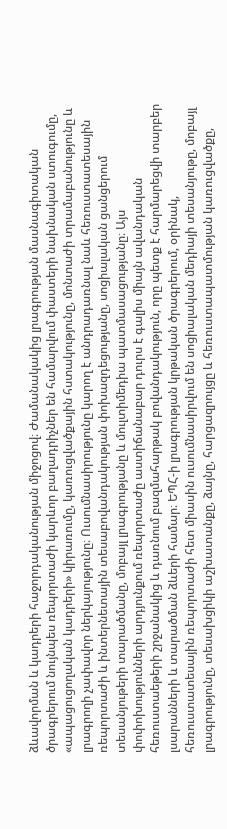ձևավորման և կադրերի հաջորդականության միջոցով։ Ժամանակակից լրագրության մասնագիտական ծրագրերում նույնպես ռեպորտաժի կարևոր բաղադրիչներ են համարվում փաստերի նախնական ստուգումը, «ապացուցողական կադրերի» կիրառումը, կառուցվածքային հստակությունը, մոնտաժի տրամաբանությունը և լրագրողի չափավոր ներկայությունը։ Ուսումնասիրությունը կարող է անդրադառնալ նաև հեռուստատեսային ռեպորտաժի և ինտերնետային տեսաբովանդակության փոխազդեցությանը, սոցիալական ցանցերում տեսանյութերի տարածմանը, մոբայլ լրագրությանը և մուլտիմեդիա պատմասացությանը։ Այս փոփոխությունների արդյունքում ռեպորտաժը աստիճանաբար դուրս է գալիս միայն ավանդական հեռուստաեթերի շրջանակից և դառնում բազմահարթակ բովանդակություն, որը պետք է հարմարեցվի տարբեր լսարանների և տարածման ձևերի համար։ ԵՊՀ-ի լրագրության կրթական ծրագրերում, օրինակ, հեռուստատեսային ռեպորտաժի հետ միասին ուսումնասիրվում են սոցիալական մեդիայի տեսանյութը, մոբայլ լրագրությունը, տեսախցիկի աշխատանքը, ձայնը, հարցազրույցը և հեռուստապատմության կառուցվածքը,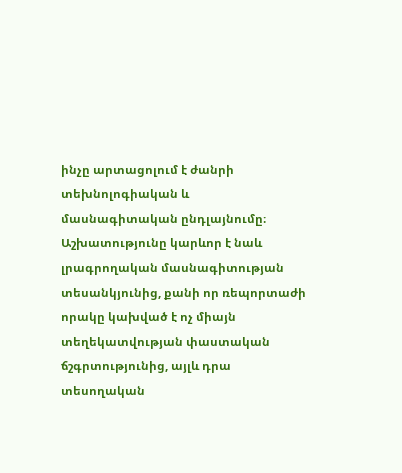ինչը արտացոլում է ժանրի տեխնոլոգիական և մասնագիտական ընդլայնումը։ Աշխատությունը կարևոր է նաև լրագրողական մասնագիտության տեսանկյունից, քանի որ ռեպորտաժի որակը կախված է ոչ միայն տեղեկատվության փաստական ճշգրտությունից, այլև դրա տեսողական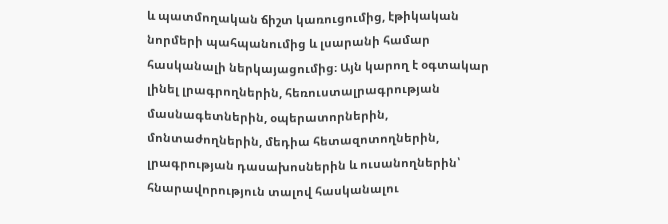և պատմողական ճիշտ կառուցումից, էթիկական նորմերի պահպանումից և լսարանի համար հասկանալի ներկայացումից։ Այն կարող է օգտակար լինել լրագրողներին, հեռուստալրագրության մասնագետներին, օպերատորներին, մոնտաժողներին, մեդիա հետազոտողներին, լրագրության դասախոսներին և ուսանողներին՝ հնարավորություն տալով հասկանալու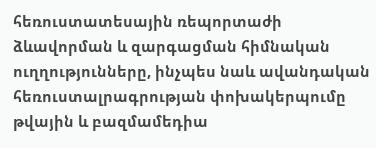հեռուստատեսային ռեպորտաժի ձևավորման և զարգացման հիմնական ուղղությունները, ինչպես նաև ավանդական հեռուստալրագրության փոխակերպումը թվային և բազմամեդիա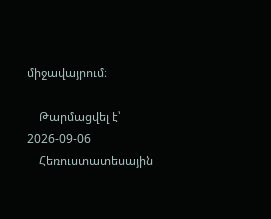միջավայրում։

    Թարմացվել է՝ 2026-09-06
    Հեռուստատեսային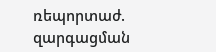ռեպորտաժ. զարգացման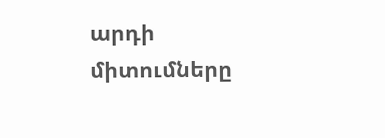արդի միտումները